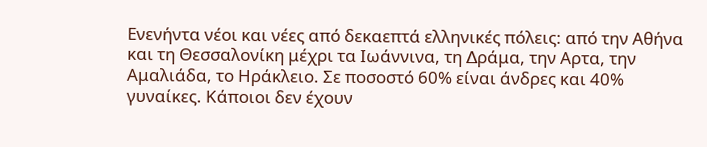Ενενήντα νέοι και νέες από δεκαεπτά ελληνικές πόλεις: από την Αθήνα και τη Θεσσαλονίκη μέχρι τα Ιωάννινα, τη ∆ράμα, την Αρτα, την Αμαλιάδα, το Ηράκλειο. Σε ποσοστό 60% είναι άνδρες και 40% γυναίκες. Κάποιοι δεν έχουν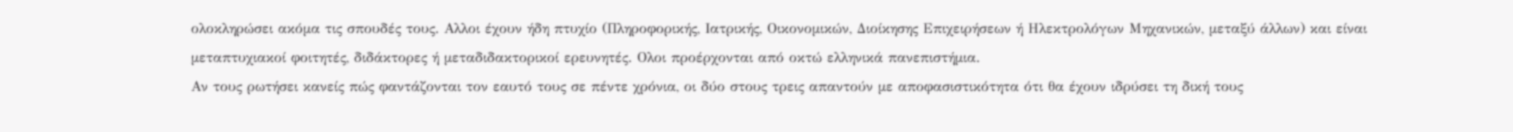ολοκληρώσει ακόμα τις σπουδές τους. Αλλοι έχουν ήδη πτυχίο (Πληροφορικής, Ιατρικής, Οικονομικών, Διοίκησης Επιχειρήσεων ή Ηλεκτρολόγων Μηχανικών, μεταξύ άλλων) και είναι μεταπτυχιακοί φοιτητές, διδάκτορες ή μεταδιδακτορικοί ερευνητές. Ολοι προέρχονται από οκτώ ελληνικά πανεπιστήμια.
Αν τους ρωτήσει κανείς πώς φαντάζονται τον εαυτό τους σε πέντε χρόνια, οι δύο στους τρεις απαντούν με αποφασιστικότητα ότι θα έχουν ιδρύσει τη δική τους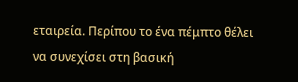εταιρεία. Περίπου το ένα πέμπτο θέλει να συνεχίσει στη βασική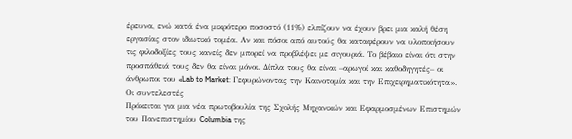έρευνα, ενώ κατά ένα μικρότερο ποσοστό (11%) ελπίζουν να έχουν βρει μια καλή θέση εργασίας στον ιδιωτικό τομέα. Αν και πόσοι από αυτούς θα καταφέρουν να υλοποιήσουν τις φιλοδοξίες τους κανείς δεν μπορεί να προβλέψει με σιγουριά. Το βέβαιο είναι ότι στην προσπάθειά τους δεν θα είναι μόνοι. Δίπλα τους θα είναι –αρωγοί και καθοδηγητές– οι άνθρωποι του «Lab to Market: Γεφυρώνοντας την Καινοτομία και την Επιχειρηματικότητα».
Οι συντελεστές
Πρόκειται για μια νέα πρωτοβουλία της Σχολής Μηχανικών και Εφαρμοσμένων Επιστημών του Πανεπιστημίου Columbia της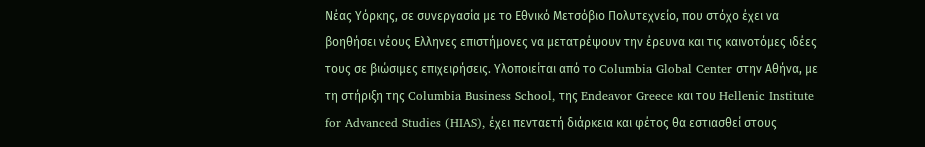Νέας Υόρκης, σε συνεργασία με το Εθνικό Μετσόβιο Πολυτεχνείο, που στόχο έχει να βοηθήσει νέους Ελληνες επιστήμονες να μετατρέψουν την έρευνα και τις καινοτόμες ιδέες τους σε βιώσιμες επιχειρήσεις. Υλοποιείται από το Columbia Global Center στην Αθήνα, με τη στήριξη της Columbia Business School, της Endeavor Greece και του Hellenic Institute for Advanced Studies (HIAS), έχει πενταετή διάρκεια και φέτος θα εστιασθεί στους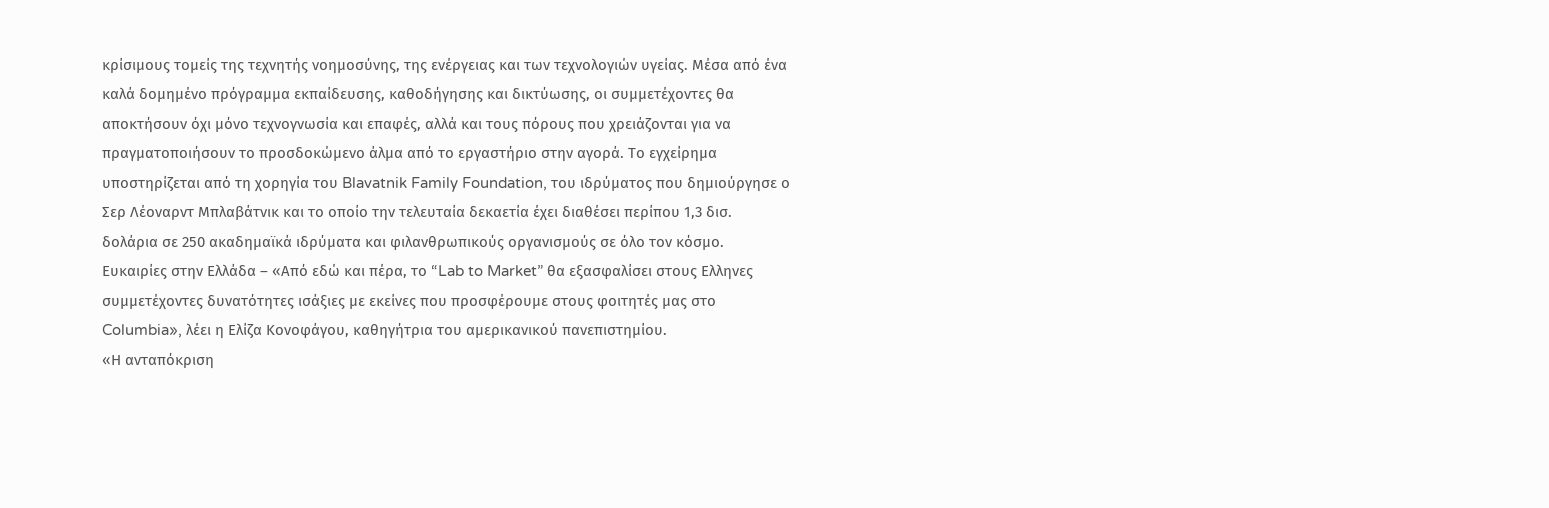κρίσιμους τομείς της τεχνητής νοημοσύνης, της ενέργειας και των τεχνολογιών υγείας. Μέσα από ένα καλά δομημένο πρόγραμμα εκπαίδευσης, καθοδήγησης και δικτύωσης, οι συμμετέχοντες θα αποκτήσουν όχι μόνο τεχνογνωσία και επαφές, αλλά και τους πόρους που χρειάζονται για να πραγματοποιήσουν το προσδοκώμενο άλμα από το εργαστήριο στην αγορά. Το εγχείρημα υποστηρίζεται από τη χορηγία του Blavatnik Family Foundation, του ιδρύματος που δημιούργησε ο Σερ Λέοναρντ Μπλαβάτνικ και το οποίο την τελευταία δεκαετία έχει διαθέσει περίπου 1,3 δισ. δολάρια σε 250 ακαδημαϊκά ιδρύματα και φιλανθρωπικούς οργανισμούς σε όλο τον κόσμο.
Ευκαιρίες στην Ελλάδα – «Από εδώ και πέρα, το “Lab to Market” θα εξασφαλίσει στους Ελληνες συμμετέχοντες δυνατότητες ισάξιες με εκείνες που προσφέρουμε στους φοιτητές μας στο Columbia», λέει η Ελίζα Κονοφάγου, καθηγήτρια του αμερικανικού πανεπιστημίου.
«Η ανταπόκριση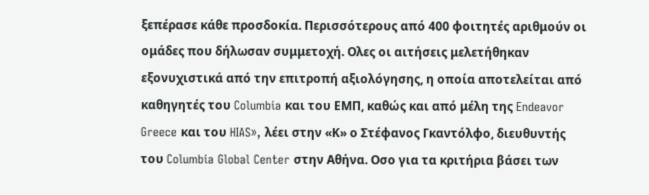ξεπέρασε κάθε προσδοκία. Περισσότερους από 400 φοιτητές αριθμούν οι ομάδες που δήλωσαν συμμετοχή. Ολες οι αιτήσεις μελετήθηκαν εξονυχιστικά από την επιτροπή αξιολόγησης, η οποία αποτελείται από καθηγητές του Columbia και του EΜΠ, καθώς και από μέλη της Endeavor Greece και του HIAS», λέει στην «Κ» ο Στέφανος Γκαντόλφο, διευθυντής του Columbia Global Center στην Αθήνα. Οσο για τα κριτήρια βάσει των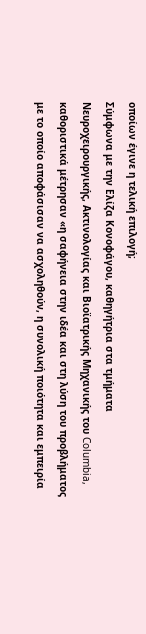οποίων έγινε η τελική επιλογή;
Σύμφωνα με την Ελίζα Κονοφάγου, καθηγήτρια στα τμήματα Νευροχειρουργικής, Ακτινολογίας και Βιοϊατρικής Μηχανικής του Columbia, καθοριστικά μέτρησαν «η σαφήνεια στην ιδέα και στη λύση του προβλήματος με το οποίο αποφάσισαν να ασχοληθούν, η συνολική ποιότητα και εμπειρία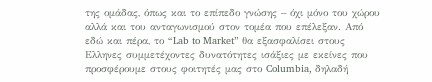της ομάδας, όπως και το επίπεδο γνώσης – όχι μόνο του χώρου αλλά και του ανταγωνισμού στον τομέα που επέλεξαν. Από εδώ και πέρα, το “Lab to Market” θα εξασφαλίσει στους Ελληνες συμμετέχοντες δυνατότητες ισάξιες με εκείνες που προσφέρουμε στους φοιτητές μας στο Columbia, δηλαδή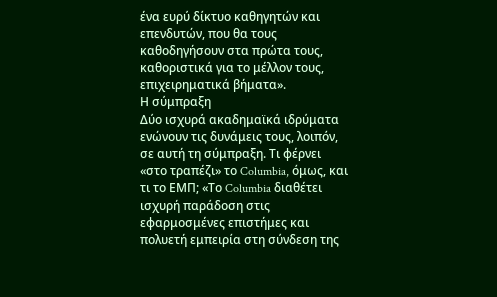ένα ευρύ δίκτυο καθηγητών και επενδυτών, που θα τους καθοδηγήσουν στα πρώτα τους, καθοριστικά για το μέλλον τους, επιχειρηματικά βήματα».
Η σύμπραξη
Δύο ισχυρά ακαδημαϊκά ιδρύματα ενώνουν τις δυνάμεις τους, λοιπόν, σε αυτή τη σύμπραξη. Τι φέρνει «στο τραπέζι» το Columbia, όμως, και τι το ΕΜΠ; «Το Columbia διαθέτει ισχυρή παράδοση στις εφαρμοσμένες επιστήμες και πολυετή εμπειρία στη σύνδεση της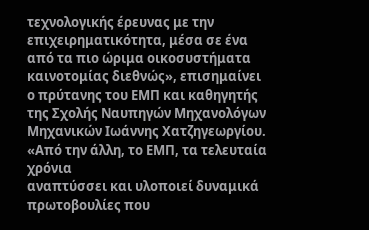τεχνολογικής έρευνας με την επιχειρηματικότητα, μέσα σε ένα από τα πιο ώριμα οικοσυστήματα καινοτομίας διεθνώς», επισημαίνει ο πρύτανης του ΕΜΠ και καθηγητής της Σχολής Ναυπηγών Μηχανολόγων Μηχανικών Ιωάννης Χατζηγεωργίου. «Από την άλλη, το ΕΜΠ, τα τελευταία χρόνια
αναπτύσσει και υλοποιεί δυναμικά πρωτοβουλίες που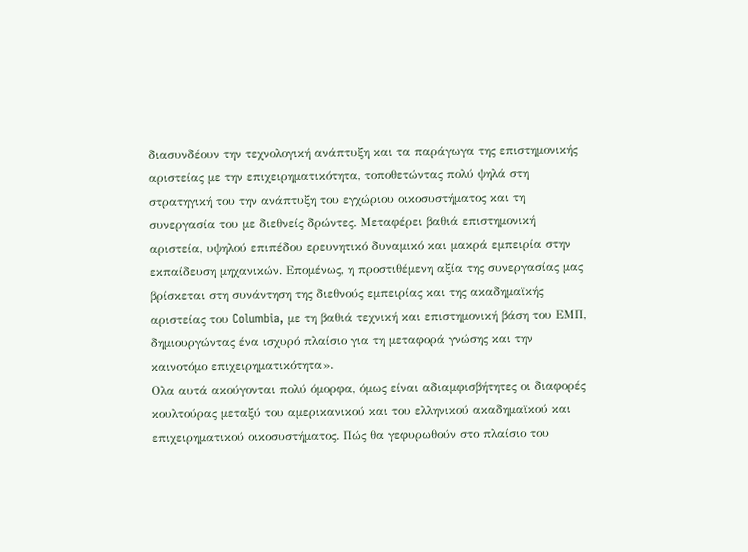διασυνδέουν την τεχνολογική ανάπτυξη και τα παράγωγα της επιστημονικής αριστείας με την επιχειρηματικότητα, τοποθετώντας πολύ ψηλά στη στρατηγική του την ανάπτυξη του εγχώριου οικοσυστήματος και τη συνεργασία του με διεθνείς δρώντες. Μεταφέρει βαθιά επιστημονική αριστεία, υψηλού επιπέδου ερευνητικό δυναμικό και μακρά εμπειρία στην εκπαίδευση μηχανικών. Επομένως, η προστιθέμενη αξία της συνεργασίας μας βρίσκεται στη συνάντηση της διεθνούς εμπειρίας και της ακαδημαϊκής αριστείας του Columbia, με τη βαθιά τεχνική και επιστημονική βάση του ΕΜΠ, δημιουργώντας ένα ισχυρό πλαίσιο για τη μεταφορά γνώσης και την καινοτόμο επιχειρηματικότητα».
Ολα αυτά ακούγονται πολύ όμορφα, όμως είναι αδιαμφισβήτητες οι διαφορές κουλτούρας μεταξύ του αμερικανικού και του ελληνικού ακαδημαϊκού και επιχειρηματικού οικοσυστήματος. Πώς θα γεφυρωθούν στο πλαίσιο του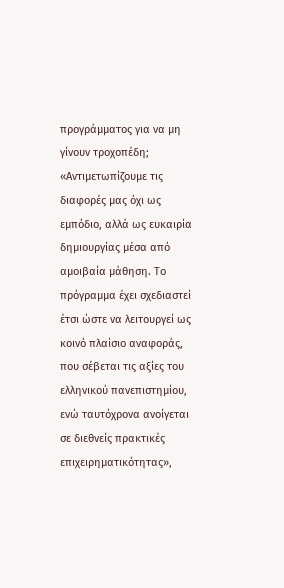προγράμματος για να μη γίνουν τροχοπέδη; «Αντιμετωπίζουμε τις διαφορές μας όχι ως εμπόδιο, αλλά ως ευκαιρία δημιουργίας μέσα από αμοιβαία μάθηση. Το πρόγραμμα έχει σχεδιαστεί έτσι ώστε να λειτουργεί ως κοινό πλαίσιο αναφοράς, που σέβεται τις αξίες του ελληνικού πανεπιστημίου, ενώ ταυτόχρονα ανοίγεται σε διεθνείς πρακτικές επιχειρηματικότητας»,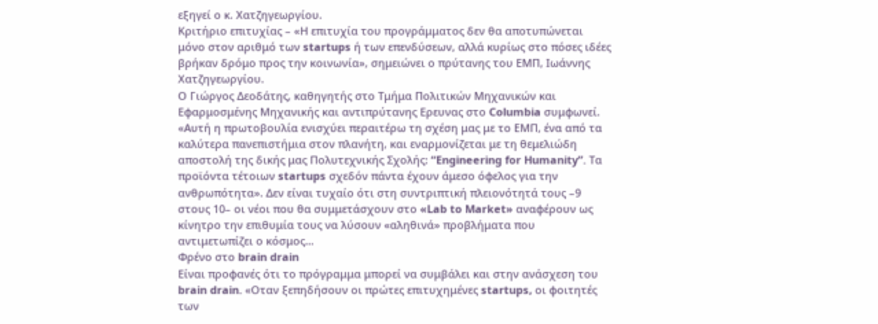εξηγεί ο κ. Χατζηγεωργίου.
Κριτήριο επιτυχίας – «Η επιτυχία του προγράμματος δεν θα αποτυπώνεται μόνο στον αριθμό των startups ή των επενδύσεων, αλλά κυρίως στο πόσες ιδέες
βρήκαν δρόμο προς την κοινωνία», σημειώνει ο πρύτανης του ΕΜΠ, Ιωάννης Χατζηγεωργίου.
Ο Γιώργος Δεοδάτης, καθηγητής στο Τμήμα Πολιτικών Μηχανικών και Εφαρμοσμένης Μηχανικής και αντιπρύτανης Ερευνας στο Columbia συμφωνεί. «Αυτή η πρωτοβουλία ενισχύει περαιτέρω τη σχέση μας με το ΕΜΠ, ένα από τα καλύτερα πανεπιστήμια στον πλανήτη, και εναρμονίζεται με τη θεμελιώδη αποστολή της δικής μας Πολυτεχνικής Σχολής: “Engineering for Humanity”. Τα προϊόντα τέτοιων startups σχεδόν πάντα έχουν άμεσο όφελος για την ανθρωπότητα». Δεν είναι τυχαίο ότι στη συντριπτική πλειονότητά τους –9 στους 10– οι νέοι που θα συμμετάσχουν στο «Lab to Market» αναφέρουν ως κίνητρο την επιθυμία τους να λύσουν «αληθινά» προβλήματα που αντιμετωπίζει ο κόσμος…
Φρένο στο brain drain
Είναι προφανές ότι το πρόγραμμα μπορεί να συμβάλει και στην ανάσχεση του brain drain. «Οταν ξεπηδήσουν οι πρώτες επιτυχημένες startups, οι φοιτητές των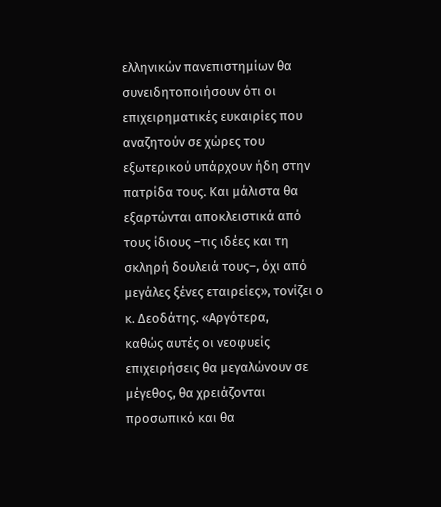ελληνικών πανεπιστημίων θα συνειδητοποιήσουν ότι οι επιχειρηματικές ευκαιρίες που αναζητούν σε χώρες του εξωτερικού υπάρχουν ήδη στην πατρίδα τους. Και μάλιστα θα εξαρτώνται αποκλειστικά από τους ίδιους –τις ιδέες και τη σκληρή δουλειά τους–, όχι από μεγάλες ξένες εταιρείες», τονίζει ο κ. Δεοδάτης. «Αργότερα,
καθώς αυτές οι νεοφυείς επιχειρήσεις θα μεγαλώνουν σε μέγεθος, θα χρειάζονται προσωπικό και θα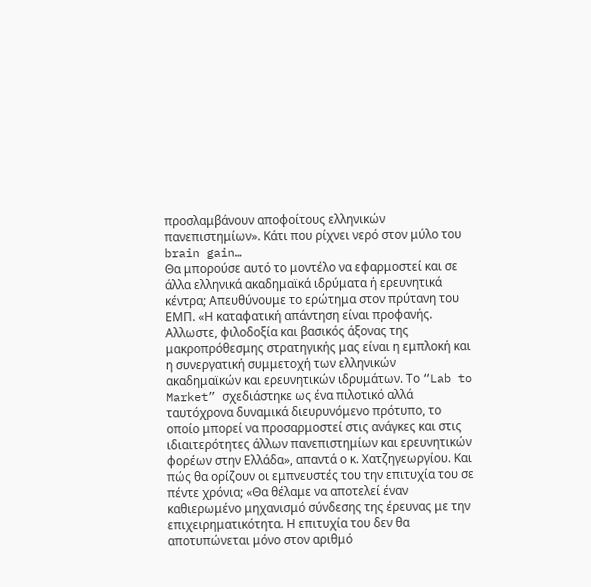προσλαμβάνουν αποφοίτους ελληνικών πανεπιστημίων». Κάτι που ρίχνει νερό στον μύλο του brain gain…
Θα μπορούσε αυτό το μοντέλο να εφαρμοστεί και σε άλλα ελληνικά ακαδημαϊκά ιδρύματα ή ερευνητικά κέντρα; Απευθύνουμε το ερώτημα στον πρύτανη του ΕΜΠ. «Η καταφατική απάντηση είναι προφανής. Αλλωστε, φιλοδοξία και βασικός άξονας της μακροπρόθεσμης στρατηγικής μας είναι η εμπλοκή και η συνεργατική συμμετοχή των ελληνικών ακαδημαϊκών και ερευνητικών ιδρυμάτων. Το “Lab to Market” σχεδιάστηκε ως ένα πιλοτικό αλλά ταυτόχρονα δυναμικά διευρυνόμενο πρότυπο, το οποίο μπορεί να προσαρμοστεί στις ανάγκες και στις ιδιαιτερότητες άλλων πανεπιστημίων και ερευνητικών φορέων στην Ελλάδα», απαντά ο κ. Χατζηγεωργίου. Και πώς θα ορίζουν οι εμπνευστές του την επιτυχία του σε πέντε χρόνια; «Θα θέλαμε να αποτελεί έναν καθιερωμένο μηχανισμό σύνδεσης της έρευνας με την επιχειρηματικότητα. Η επιτυχία του δεν θα αποτυπώνεται μόνο στον αριθμό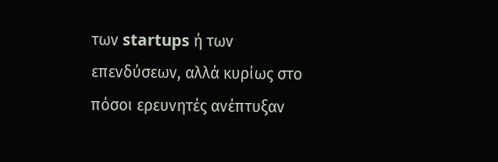των startups ή των επενδύσεων, αλλά κυρίως στο πόσοι ερευνητές ανέπτυξαν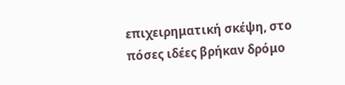επιχειρηματική σκέψη, στο πόσες ιδέες βρήκαν δρόμο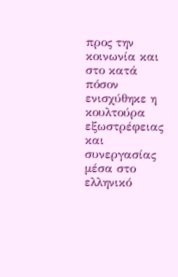προς την κοινωνία και στο κατά πόσον ενισχύθηκε η κουλτούρα εξωστρέφειας και συνεργασίας μέσα στο ελληνικό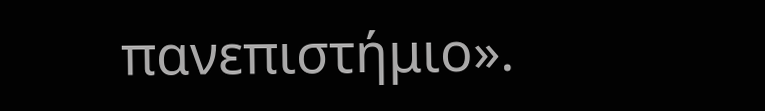πανεπιστήμιο».